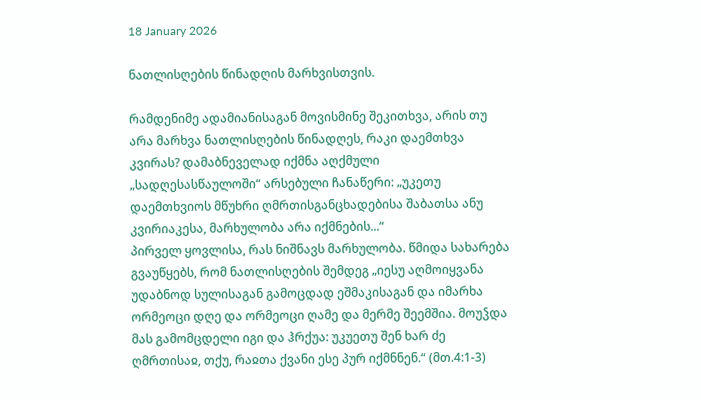18 January 2026

ნათლისღების წინადღის მარხვისთვის.

რამდენიმე ადამიანისაგან მოვისმინე შეკითხვა, არის თუ არა მარხვა ნათლისღების წინადღეს, რაკი დაემთხვა კვირას? დამაბნეველად იქმნა აღქმული „სადღესასწაულოში“ არსებული ჩანაწერი: „უკეთუ დაემთხვიოს მწუხრი ღმრთისგანცხადებისა შაბათსა ანუ კვირიაკესა, მარხულობა არა იქმნების...“
პირველ ყოვლისა, რას ნიშნავს მარხულობა. წმიდა სახარება გვაუწყებს, რომ ნათლისღების შემდეგ „იესუ აღმოიყვანა უდაბნოდ სულისაგან გამოცდად ეშმაკისაგან და იმარხა ორმეოცი დღე და ორმეოცი ღამე და მერმე შეემშია. მოუჴდა მას გამომცდელი იგი და ჰრქუა: უკუეთუ შენ ხარ ძე ღმრთისაჲ, თქუ, რაჲთა ქვანი ესე პურ იქმნნენ.“ (მთ.4:1-3)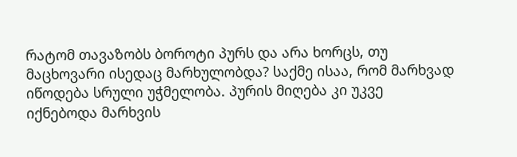რატომ თავაზობს ბოროტი პურს და არა ხორცს, თუ მაცხოვარი ისედაც მარხულობდა? საქმე ისაა, რომ მარხვად იწოდება სრული უჭმელობა. პურის მიღება კი უკვე იქნებოდა მარხვის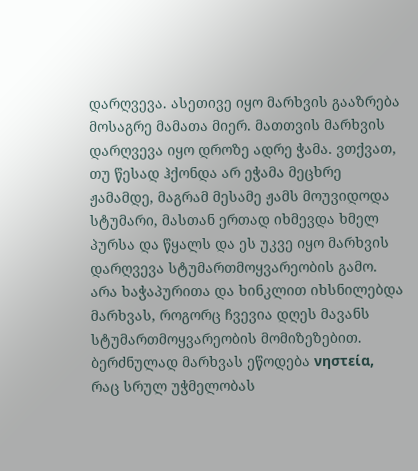დარღვევა. ასეთივე იყო მარხვის გააზრება მოსაგრე მამათა მიერ. მათთვის მარხვის დარღვევა იყო დროზე ადრე ჭამა. ვთქვათ, თუ წესად ჰქონდა არ ეჭამა მეცხრე ჟამამდე, მაგრამ მესამე ჟამს მოუვიდოდა სტუმარი, მასთან ერთად იხმევდა ხმელ პურსა და წყალს და ეს უკვე იყო მარხვის დარღვევა სტუმართმოყვარეობის გამო. არა ხაჭაპურითა და ხინკლით იხსნილებდა მარხვას, როგორც ჩვევია დღეს მავანს სტუმართმოყვარეობის მომიზეზებით.
ბერძნულად მარხვას ეწოდება νηστεία, რაც სრულ უჭმელობას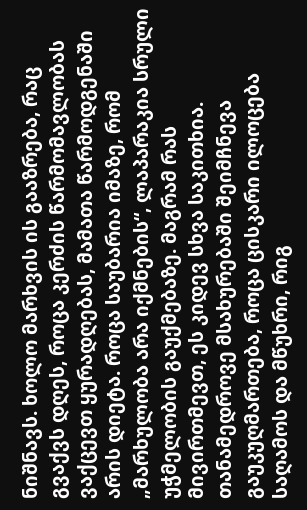ნიშნავს. ხოლო მარხვის ის გააზრება, რაც გვაქვს დღეს, როცა კერძის წარმომავლობას ვაქცევთ ყურადღებას, მამათა წარმოდგენაში არის დიეტა. როცა საუბარია იმაზე, რომ „მარხულობა არა იქმნების“, ლაპარაკია სრული უჭმელობის გაუქმებაზე. მაგრამ რას მივირთმევთ, ეს კიდევ სხვა საკითხია. თანამედროვე მსახურებაში შეიმჩნევა გაუკუღმართება, როცა ცისკარი ილოცება საღამოს და მწუხრი, რიგ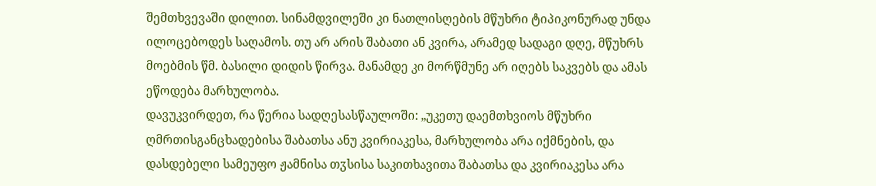შემთხვევაში დილით. სინამდვილეში კი ნათლისღების მწუხრი ტიპიკონურად უნდა ილოცებოდეს საღამოს. თუ არ არის შაბათი ან კვირა, არამედ სადაგი დღე, მწუხრს მოებმის წმ. ბასილი დიდის წირვა. მანამდე კი მორწმუნე არ იღებს საკვებს და ამას ეწოდება მარხულობა.
დავუკვირდეთ, რა წერია სადღესასწაულოში: „უკეთუ დაემთხვიოს მწუხრი ღმრთისგანცხადებისა შაბათსა ანუ კვირიაკესა, მარხულობა არა იქმნების, და დასდებელი სამეუფო ჟამნისა თჳსისა საკითხავითა შაბათსა და კვირიაკესა არა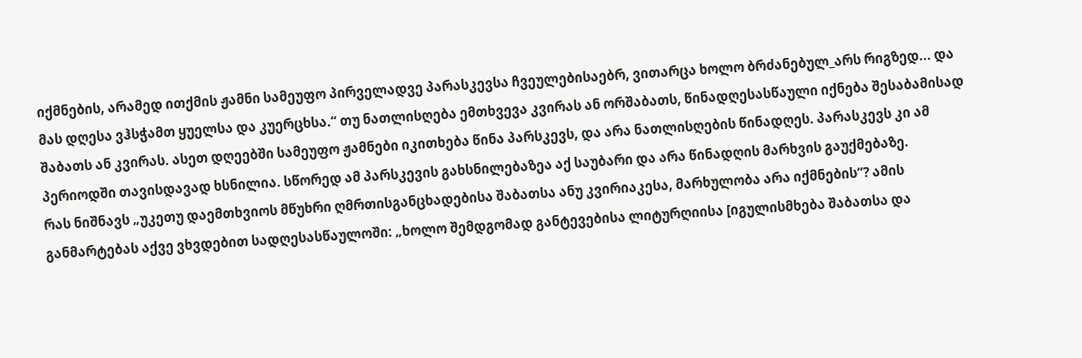იქმნების, არამედ ითქმის ჟამნი სამეუფო პირველადვე პარასკევსა ჩვეულებისაებრ, ვითარცა ხოლო ბრძანებულ_არს რიგზედ... და მას დღესა ვჰსჭამთ ყუელსა და კუერცხსა.“ თუ ნათლისღება ემთხვევა კვირას ან ორშაბათს, წინადღესასწაული იქნება შესაბამისად შაბათს ან კვირას. ასეთ დღეებში სამეუფო ჟამნები იკითხება წინა პარსკევს, და არა ნათლისღების წინადღეს. პარასკევს კი ამ პერიოდში თავისდავად ხსნილია. სწორედ ამ პარსკევის გახსნილებაზეა აქ საუბარი და არა წინადღის მარხვის გაუქმებაზე.
რას ნიშნავს „უკეთუ დაემთხვიოს მწუხრი ღმრთისგანცხადებისა შაბათსა ანუ კვირიაკესა, მარხულობა არა იქმნების“? ამის განმარტებას აქვე ვხვდებით სადღესასწაულოში: „ხოლო შემდგომად განტევებისა ლიტურღიისა [იგულისმხება შაბათსა და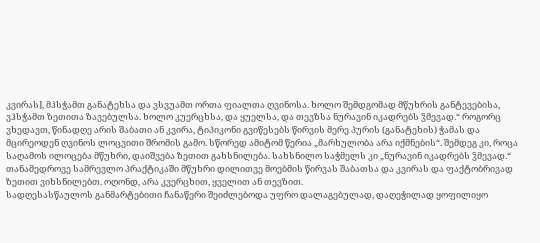კვირას], მჰსჭამთ განატეხსა და ვსვუამთ ორთა ფიალთა ღვინოსა. ხოლო შემდგომად მწუხრის განტევებისა, ვჰსჭამთ ზეთითა ზავებულსა. ხოლო კუერცხსა, და ყუელსა, და თევზსა ნურავინ იკადრებს ჴმევად.“ როგორც ვხედავთ, წინადღე არის შაბათი ან კვირა, ტიპიკონი გვიწესებს წირვის მერე პურის (განატეხის) ჭამას და მცირეოდენ ღვინოს ლოცვითი შრომის გამო. სწორედ ამიტომ წერია „მარხულობა არა იქმნების“. შემდეგ კი, როცა საღამოს ილოცება მწუხრი, დაიშვება ზეთით გახსნილება. სახსნილო საჭმელს კი „ნურავინ იკადრებს ჴმევად.“ თანამედროვე სამრევლო პრაქტიკაში მწუხრი დილითვე მოებმის წირვას შაბათსა და კვირას და ფაქტობრივად ზეთით ვიხსნილებთ. ოღონდ, არა კვერცხით, ყველით ან თევზით.
სადღესასწაულოს განმარტებითი ჩანაწერი შეიძლებოდა უფრო დალაგებულად, დაღეჭილად ყოფილიყო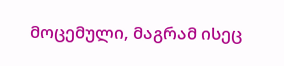მოცემული, მაგრამ ისეც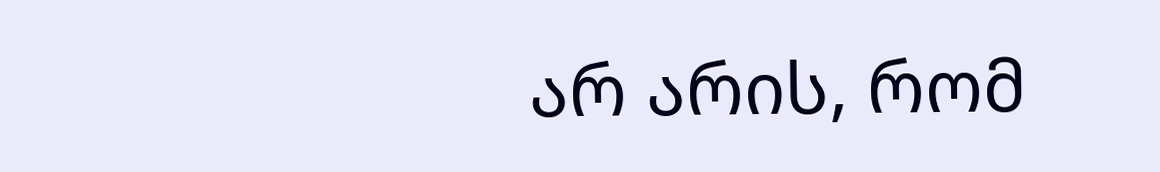არ არის, რომ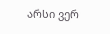არსი ვერ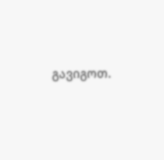გავიგოთ.